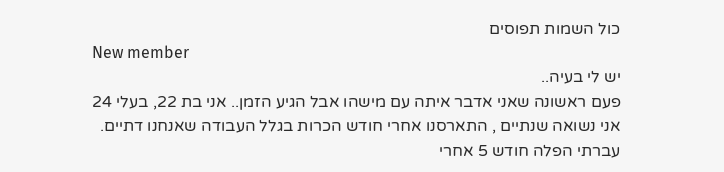כול השמות תפוסים
New member
יש לי בעיה..
פעם ראשונה שאני אדבר איתה עם מישהו אבל הגיע הזמן.. אני בת 22, בעלי 24 אני נשואה שנתיים , התארסנו אחרי חודש הכרות בגלל העבודה שאנחנו דתיים. עברתי הפלה חודש 5 אחרי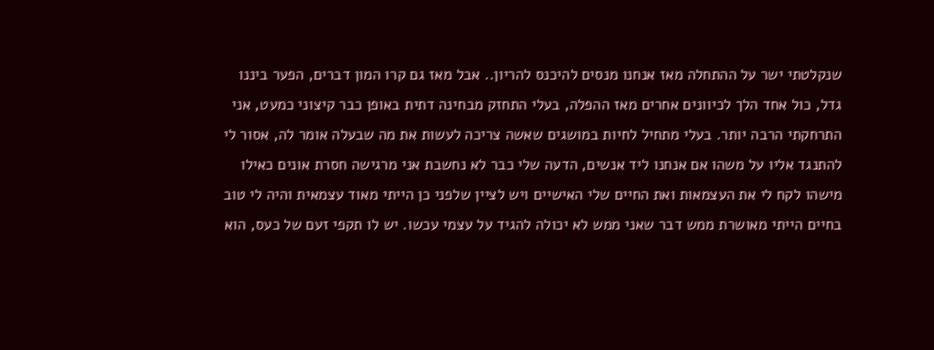שנקלטתי ישר על ההתחלה מאז אנחנו מנסים להיכנס להריון.. אבל מאז גם קרו המון דברים, הפער ביננו גדל, כול אחד הלך לכיוונים אחרים מאז ההפלה, בעלי התחזק מבחינה דתית באופן כבר קיצוני כמעט, אני התרחקתי הרבה יותר. בעלי מתחיל לחיות במושגים שאשה צריכה לעשות את מה שבעלה אומר לה, אסור לי להתנגד אליו על משהו אם אנחנו ליד אנשים, הדעה שלי כבר לא נחשבת אני מרגישה חסרת אונים כאילו מישהו לקח לי את העצמאות ואת החיים שלי האישיים ויש לציין שלפני כן הייתי מאוד עצמאית והיה לי טוב בחיים הייתי מאושרת ממש דבר שאני ממש לא יכולה להגיד על עצמי עכשו. יש לו תקפי זעם של כעס, הוא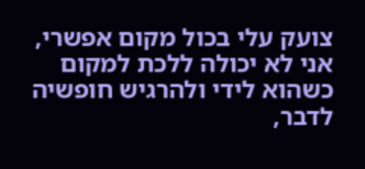צועק עלי בכול מקום אפשרי, אני לא יכולה ללכת למקום כשהוא לידי ולהרגיש חופשיה לדבר,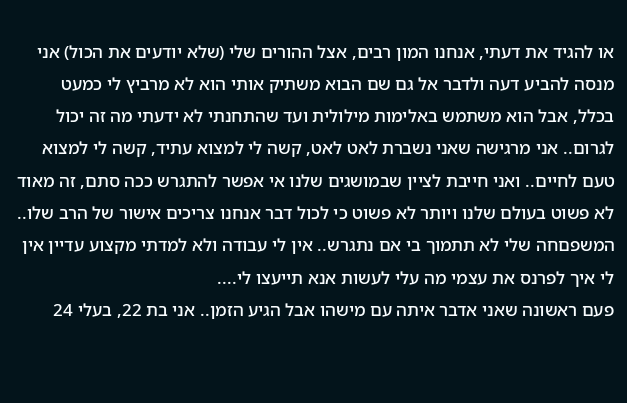או להגיד את דעתי, אנחנו המון רבים, אצל ההורים שלי (שלא יודעים את הכול) אני מנסה להביע דעה ולדבר אל גם שם הבוא משתיק אותי הוא לא מרביץ לי כמעט בכלל, אבל הוא משתמש באלימות מילולית ועד שהתחנתי לא ידעתי מה זה יכול לגרום.. אני מרגישה שאני נשברת לאט לאט, קשה לי למצוא עתיד, קשה לי למצוא טעם לחיים.. ואני חייבת לציין שבמושגים שלנו אי אפשר להתגרש ככה סתם, זה מאוד לא פשוט בעולם שלנו ויותר לא פשוט כי לכול דבר אנחנו צריכים אישור של הרב שלו.. המשפםחה שלי לא תתמוך בי אם נתגרש.. אין לי עבודה ולא למדתי מקצוע עדיין אין לי איך לפרנס את עצמי מה עלי לעשות אנא תייעצו לי....
פעם ראשונה שאני אדבר איתה עם מישהו אבל הגיע הזמן.. אני בת 22, בעלי 24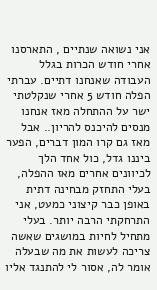אני נשואה שנתיים , התארסנו אחרי חודש הכרות בגלל העבודה שאנחנו דתיים. עברתי הפלה חודש 5 אחרי שנקלטתי ישר על ההתחלה מאז אנחנו מנסים להיכנס להריון.. אבל מאז גם קרו המון דברים, הפער ביננו גדל, כול אחד הלך לכיוונים אחרים מאז ההפלה, בעלי התחזק מבחינה דתית באופן כבר קיצוני כמעט, אני התרחקתי הרבה יותר. בעלי מתחיל לחיות במושגים שאשה צריכה לעשות את מה שבעלה אומר לה, אסור לי להתנגד אליו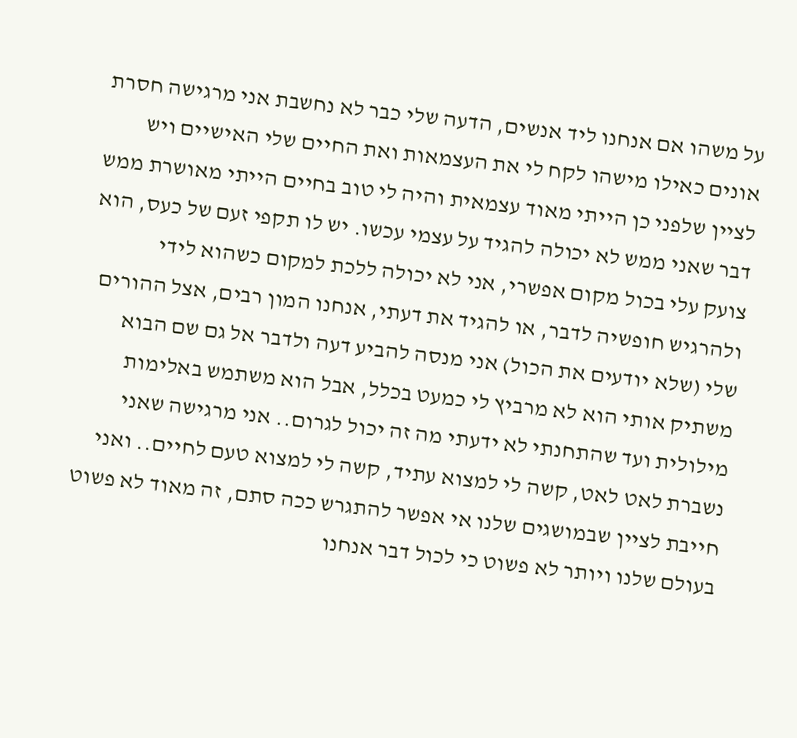על משהו אם אנחנו ליד אנשים, הדעה שלי כבר לא נחשבת אני מרגישה חסרת אונים כאילו מישהו לקח לי את העצמאות ואת החיים שלי האישיים ויש לציין שלפני כן הייתי מאוד עצמאית והיה לי טוב בחיים הייתי מאושרת ממש דבר שאני ממש לא יכולה להגיד על עצמי עכשו. יש לו תקפי זעם של כעס, הוא צועק עלי בכול מקום אפשרי, אני לא יכולה ללכת למקום כשהוא לידי ולהרגיש חופשיה לדבר, או להגיד את דעתי, אנחנו המון רבים, אצל ההורים שלי (שלא יודעים את הכול) אני מנסה להביע דעה ולדבר אל גם שם הבוא משתיק אותי הוא לא מרביץ לי כמעט בכלל, אבל הוא משתמש באלימות מילולית ועד שהתחנתי לא ידעתי מה זה יכול לגרום.. אני מרגישה שאני נשברת לאט לאט, קשה לי למצוא עתיד, קשה לי למצוא טעם לחיים.. ואני חייבת לציין שבמושגים שלנו אי אפשר להתגרש ככה סתם, זה מאוד לא פשוט בעולם שלנו ויותר לא פשוט כי לכול דבר אנחנו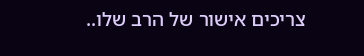צריכים אישור של הרב שלו..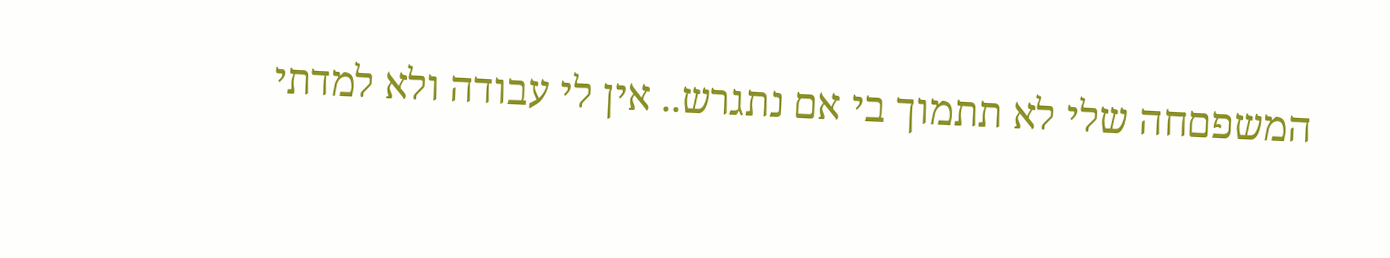המשפםחה שלי לא תתמוך בי אם נתגרש.. אין לי עבודה ולא למדתי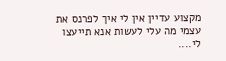מקצוע עדיין אין לי איך לפרנס את עצמי מה עלי לעשות אנא תייעצו לי....